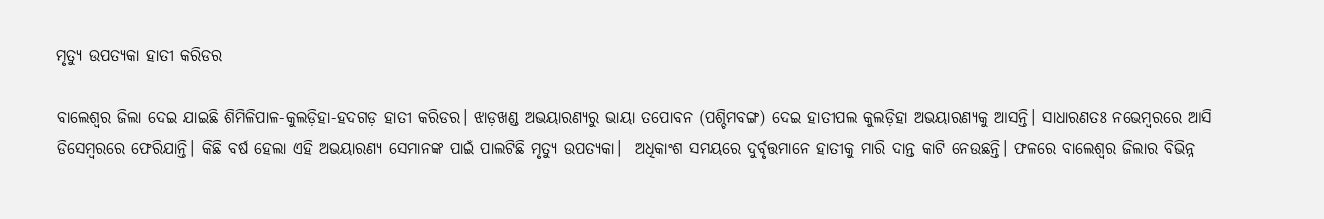ମୃତ୍ୟୁ ଉପତ୍ୟକା ହାତୀ କରିଡର

ବାଲେଶ୍ୱର ଜିଲା ଦେଇ ଯାଇଛି ଶିମିଳିପାଳ-କୁଲଡ଼ିହା-ହଦଗଡ଼ ହାତୀ କରିଡର। ଝାଡ଼ଖଣ୍ଡ ଅଭୟାରଣ୍ୟରୁ ଭାୟା ତପୋବନ (ପଶ୍ଚିମବଙ୍ଗ) ଦେଇ ହାତୀପଲ କୁଲଡ଼ିହା ଅଭୟାରଣ୍ୟକୁ ଆସନ୍ତି। ସାଧାରଣତଃ ନଭେମ୍ବରରେ ଆସି ଡିସେମ୍ବରରେ ଫେରିଯାନ୍ତି। କିଛି ବର୍ଷ ହେଲା ଏହି ଅଭୟାରଣ୍ୟ ସେମାନଙ୍କ ପାଇଁ ପାଲଟିଛି ମୃତ୍ୟୁ ଉପତ୍ୟକା।  ଅଧିକାଂଶ ସମୟରେ ଦୁର୍ବୃତ୍ତମାନେ ହାତୀକୁ ମାରି ଦାନ୍ତ କାଟି ନେଉଛନ୍ତି। ଫଳରେ ବାଲେଶ୍ୱର ଜିଲାର ବିଭିନ୍ନ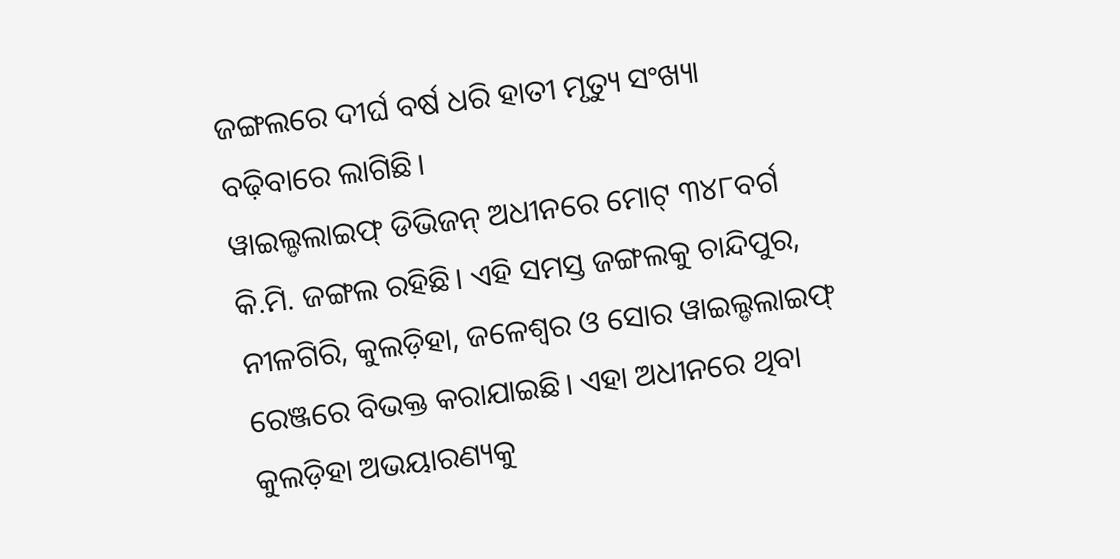ଜଙ୍ଗଲରେ ଦୀର୍ଘ ବର୍ଷ ଧରି ହାତୀ ମୃତ୍ୟୁ ସଂଖ୍ୟା ବଢ଼ିବାରେ ଲାଗିଛି।
ୱାଇଲ୍ଡଲାଇଫ୍‌ ଡିଭିଜନ୍‌ ଅଧୀନରେ ମୋଟ୍‌ ୩୪୮ବର୍ଗ କି.ମି. ଜଙ୍ଗଲ ରହିଛି। ଏହି ସମସ୍ତ ଜଙ୍ଗଲକୁ ଚାନ୍ଦିପୁର, ନୀଳଗିରି, କୁଲଡ଼ିହା, ଜଳେଶ୍ୱର ଓ ସୋର ୱାଇଲ୍ଡଲାଇଫ୍‌ ରେଞ୍ଜରେ ବିଭକ୍ତ କରାଯାଇଛି। ଏହା ଅଧୀନରେ ଥିବା କୁଲଡ଼ିହା ଅଭୟାରଣ୍ୟକୁ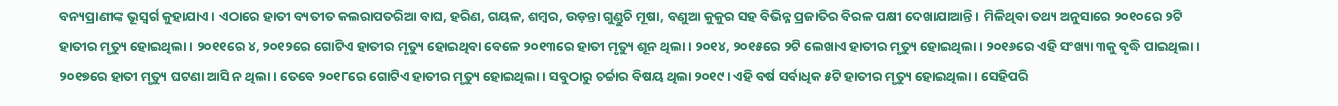ବନ୍ୟପ୍ରାଣୀଙ୍କ ଭୂସ୍ବର୍ଗ କୁହାଯାଏ। ଏଠାରେ ହାତୀ ବ୍ୟତୀତ କଲରାପତରିଆ ବାଘ, ହରିଣ, ଗୟଳ, ଶମ୍ବର, ଉଡ଼ନ୍ତା ଗୁଣ୍ଡୁଚି ମୂଷା, ବଣୁଆ କୁକୁର ସହ ବିଭିନ୍ନ ପ୍ରଜାତିର ବିରଳ ପକ୍ଷୀ ଦେଖାଯାଆନ୍ତି।  ମିଳିଥିବା ତଥ୍ୟ ଅନୁସାରେ ୨୦୧୦ରେ ୨ଟି ହାତୀର ମୃତ୍ୟୁ ହୋଇଥିଲା। ୨୦୧୧ରେ ୪, ୨୦୧୨ରେ ଗୋଟିଏ ହାତୀର ମୃତ୍ୟୁ ହୋଇଥିବା ବେଳେ ୨୦୧୩ରେ ହାତୀ ମୃତ୍ୟୁ ଶୂନ ଥିଲା। ୨୦୧୪, ୨୦୧୫ରେ ୨ଟି ଲେଖାଏ ହାତୀର ମୃତ୍ୟୁ ହୋଇଥିଲା। ୨୦୧୬ରେ ଏହି ସଂଖ୍ୟା ୩କୁ ବୃଦ୍ଧି ପାଇଥିଲା। ୨୦୧୭ରେ ହାତୀ ମୃତ୍ୟୁ ଘଟଣା ଆସି ନ ଥିଲା। ତେବେ ୨୦୧୮ରେ ଗୋଟିଏ ହାତୀର ମୃତ୍ୟୁ ହୋଇଥିଲା। ସବୁଠାରୁ ଚର୍ଚ୍ଚାର ବିଷୟ ଥିଲା ୨୦୧୯। ଏହି ବର୍ଷ ସର୍ବାଧିକ ୫ଟି ହାତୀର ମୃତ୍ୟୁ ହୋଇଥିଲା। ସେହିପରି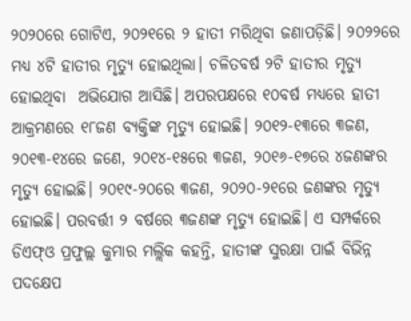୨୦୨୦ରେ ଗୋଟିଏ, ୨୦୨୧ରେ ୨ ହାତୀ ମରିଥିବା ଜଣାପଡ଼ିଛି। ୨୦୨୨ରେ ମଧ୍ୟ ୪ଟି ହାତୀର ମୃତ୍ୟୁ ହୋଇଥିଲା। ଚଳିତବର୍ଷ ୨ଟି ହାତୀର ମୃତ୍ୟୁ ହୋଇଥିବା  ଅଭିଯୋଗ ଆସିଛି। ଅପରପକ୍ଷରେ ୧୦ବର୍ଷ ମଧ୍ୟରେ ହାତୀ ଆକ୍ରମଣରେ ୧୮ଜଣ ବ୍ୟକ୍ତିଙ୍କ ମୃତ୍ୟୁ ହୋଇଛି। ୨୦୧୨-୧୩ରେ ୩ଜଣ, ୨୦୧୩-୧୪ରେ ଜଣେ, ୨୦୧୪-୧୫ରେ ୩ଜଣ, ୨୦୧୬-୧୭ରେ ୪ଜଣଙ୍କର ମୃତ୍ୟୁ ହୋଇଛି। ୨୦୧୯-୨୦ରେ ୩ଜଣ, ୨୦୨୦-୨୧ରେ ଜଣଙ୍କର ମୃତ୍ୟୁ ହୋଇଛି। ପରବର୍ତ୍ତୀ ୨ ବର୍ଷରେ ୩ଜଣଙ୍କ ମୃତ୍ୟୁ ହୋଇଛି। ଏ ସମ୍ପର୍କରେ ଡିଏଫ୍‌ଓ ପ୍ରଫୁଲ୍ଲ କୁମାର ମଲ୍ଲିକ କହନ୍ତି, ହାତୀଙ୍କ ସୁରକ୍ଷା ପାଇଁ ବିଭିନ୍ନ ପଦକ୍ଷେପ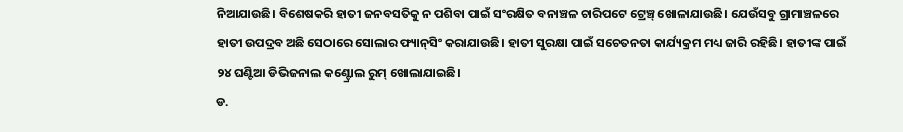ନିଆଯାଉଛି। ବିଶେଷକରି ହାତୀ ଜନବସତିକୁ ନ ପଶିବା ପାଇଁ ସଂରକ୍ଷିତ ବନାଞ୍ଚଳ ଚାରିପଟେ ଟ୍ରେଞ୍ଚ୍‌ ଖୋଳାଯାଉଛି। ଯେଉଁସବୁ ଗ୍ରାମାଞ୍ଚଳରେ ହାତୀ ଉପଦ୍ରବ ଅଛି ସେଠାରେ ସୋଲାର ଫ୍ୟାନ୍‌ସିଂ କରାଯାଉଛି। ହାତୀ ସୁରକ୍ଷା ପାଇଁ ସଚେତନତା କାର୍ଯ୍ୟକ୍ରମ ମଧ୍ୟ ଜାରି ରହିଛି। ହାତୀଙ୍କ ପାଇଁ ୨୪ ଘଣ୍ଟିଆ ଡିଭିଜନାଲ କଣ୍ଟ୍ରୋଲ ରୁମ୍‌ ଖୋଲାଯାଇଛି।
ଡ.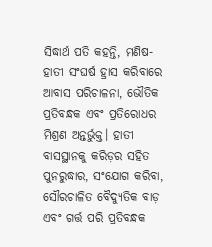ସିଦ୍ଧାର୍ଥ ପତି କହନ୍ତି, ମଣିଷ-ହାତୀ ସଂଘର୍ଷ ହ୍ରାସ କରିବାରେ ଆବାସ ପରିଚାଳନା, ଭୌତିକ ପ୍ରତିବନ୍ଧକ ଏବଂ ପ୍ରତିରୋଧର ମିଶ୍ରଣ ଅନ୍ତର୍ଭୁକ୍ତ। ହାତୀ ବାସସ୍ଥାନକୁ କରିଡ଼ର ସହିତ ପୁନରୁଦ୍ଧାର, ସଂଯୋଗ କରିବା, ସୌରଚାଳିତ ବୈଦ୍ୟୁତିକ ବାଡ଼ ଏବଂ ଗର୍ତ୍ତ ପରି ପ୍ରତିବନ୍ଧକ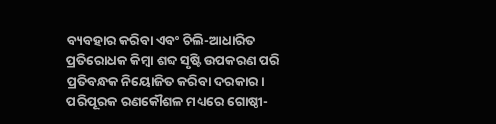ବ୍ୟବହାର କରିବା ଏବଂ ଚିଲି-ଆଧାରିତ ପ୍ରତିରୋଧକ କିମ୍ବା ଶବ୍ଦ ସୃଷ୍ଟି ଉପକରଣ ପରି ପ୍ରତିବନ୍ଧକ ନିୟୋଜିତ କରିବା ଦରକାର। ପରିପୂରକ ରଣକୌଶଳ ମଧ୍ୟରେ ଗୋଷ୍ଠୀ-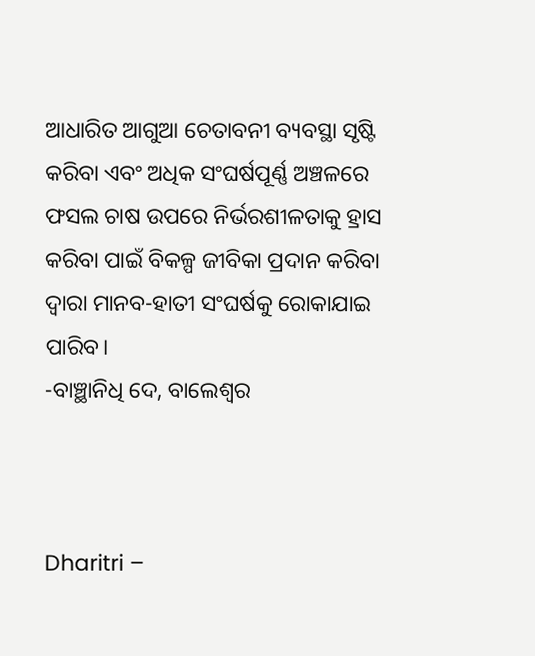ଆଧାରିତ ଆଗୁଆ ଚେତାବନୀ ବ୍ୟବସ୍ଥା ସୃଷ୍ଟି କରିବା ଏବଂ ଅଧିକ ସଂଘର୍ଷପୂର୍ଣ୍ଣ ଅଞ୍ଚଳରେ ଫସଲ ଚାଷ ଉପରେ ନିର୍ଭରଶୀଳତାକୁ ହ୍ରାସ କରିବା ପାଇଁ ବିକଳ୍ପ ଜୀବିକା ପ୍ରଦାନ କରିବା ଦ୍ୱାରା ମାନବ-ହାତୀ ସଂଘର୍ଷକୁ ରୋକାଯାଇ ପାରିବ।
-ବାଞ୍ଛାନିଧି ଦେ, ବାଲେଶ୍ୱର



Dharitri –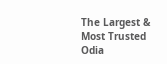The Largest & Most Trusted Odia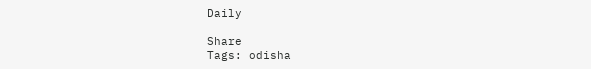Daily

Share
Tags: odisha